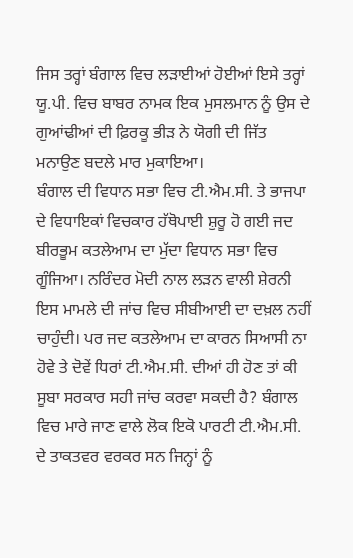ਜਿਸ ਤਰ੍ਹਾਂ ਬੰਗਾਲ ਵਿਚ ਲੜਾਈਆਂ ਹੋਈਆਂ ਇਸੇ ਤਰ੍ਹਾਂ ਯੂ.ਪੀ. ਵਿਚ ਬਾਬਰ ਨਾਮਕ ਇਕ ਮੁਸਲਮਾਨ ਨੂੰ ਉਸ ਦੇ ਗੁਆਂਢੀਆਂ ਦੀ ਫ਼ਿਰਕੂ ਭੀੜ ਨੇ ਯੋਗੀ ਦੀ ਜਿੱਤ ਮਨਾਉਣ ਬਦਲੇ ਮਾਰ ਮੁਕਾਇਆ।
ਬੰਗਾਲ ਦੀ ਵਿਧਾਨ ਸਭਾ ਵਿਚ ਟੀ.ਐਮ.ਸੀ. ਤੇ ਭਾਜਪਾ ਦੇ ਵਿਧਾਇਕਾਂ ਵਿਚਕਾਰ ਹੱਥੋਪਾਈ ਸ਼ੁਰੂ ਹੋ ਗਈ ਜਦ ਬੀਰਭੂਮ ਕਤਲੇਆਮ ਦਾ ਮੁੱਦਾ ਵਿਧਾਨ ਸਭਾ ਵਿਚ ਗੂੰਜਿਆ। ਨਰਿੰਦਰ ਮੋਦੀ ਨਾਲ ਲੜਨ ਵਾਲੀ ਸ਼ੇਰਨੀ ਇਸ ਮਾਮਲੇ ਦੀ ਜਾਂਚ ਵਿਚ ਸੀਬੀਆਈ ਦਾ ਦਖ਼ਲ ਨਹੀਂ ਚਾਹੁੰਦੀ। ਪਰ ਜਦ ਕਤਲੇਆਮ ਦਾ ਕਾਰਨ ਸਿਆਸੀ ਨਾ ਹੋਵੇ ਤੇ ਦੋਵੇਂ ਧਿਰਾਂ ਟੀ.ਐਮ.ਸੀ. ਦੀਆਂ ਹੀ ਹੋਣ ਤਾਂ ਕੀ ਸੂਬਾ ਸਰਕਾਰ ਸਹੀ ਜਾਂਚ ਕਰਵਾ ਸਕਦੀ ਹੈ? ਬੰਗਾਲ ਵਿਚ ਮਾਰੇ ਜਾਣ ਵਾਲੇ ਲੋਕ ਇਕੋ ਪਾਰਟੀ ਟੀ.ਐਮ.ਸੀ. ਦੇ ਤਾਕਤਵਰ ਵਰਕਰ ਸਨ ਜਿਨ੍ਹਾਂ ਨੂੰ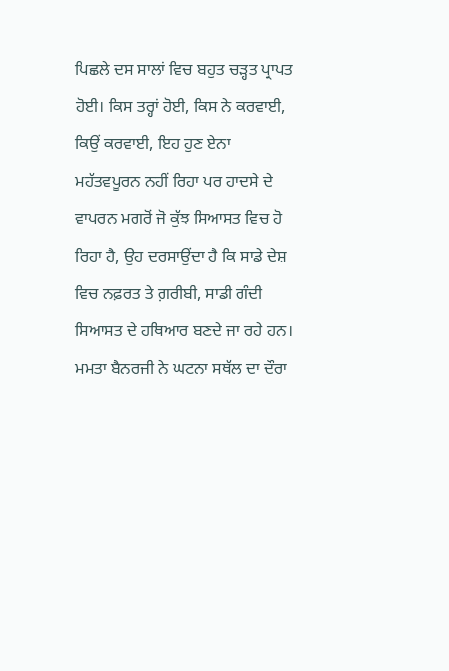ਪਿਛਲੇ ਦਸ ਸਾਲਾਂ ਵਿਚ ਬਹੁਤ ਚੜ੍ਹਤ ਪ੍ਰਾਪਤ ਹੋਈ। ਕਿਸ ਤਰ੍ਹਾਂ ਹੋਈ, ਕਿਸ ਨੇ ਕਰਵਾਈ, ਕਿਉਂ ਕਰਵਾਈ, ਇਹ ਹੁਣ ਏਨਾ ਮਹੱਤਵਪੂਰਨ ਨਹੀਂ ਰਿਹਾ ਪਰ ਹਾਦਸੇ ਦੇ ਵਾਪਰਨ ਮਗਰੋਂ ਜੋ ਕੁੱਝ ਸਿਆਸਤ ਵਿਚ ਹੋ ਰਿਹਾ ਹੈ, ਉਹ ਦਰਸਾਉਂਦਾ ਹੈ ਕਿ ਸਾਡੇ ਦੇਸ਼ ਵਿਚ ਨਫ਼ਰਤ ਤੇ ਗ਼ਰੀਬੀ, ਸਾਡੀ ਗੰਦੀ ਸਿਆਸਤ ਦੇ ਹਥਿਆਰ ਬਣਦੇ ਜਾ ਰਹੇ ਹਨ।
ਮਮਤਾ ਬੈਨਰਜੀ ਨੇ ਘਟਨਾ ਸਥੱਲ ਦਾ ਦੌਰਾ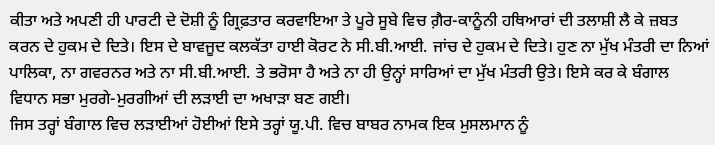ਕੀਤਾ ਅਤੇ ਅਪਣੀ ਹੀ ਪਾਰਟੀ ਦੇ ਦੋਸ਼ੀ ਨੂੰ ਗ੍ਰਿਫ਼ਤਾਰ ਕਰਵਾਇਆ ਤੇ ਪੂਰੇ ਸੂਬੇ ਵਿਚ ਗ਼ੈਰ-ਕਾਨੂੰਨੀ ਹਥਿਆਰਾਂ ਦੀ ਤਲਾਸ਼ੀ ਲੈ ਕੇ ਜ਼ਬਤ ਕਰਨ ਦੇ ਹੁਕਮ ਦੇ ਦਿਤੇ। ਇਸ ਦੇ ਬਾਵਜੂਦ ਕਲਕੱਤਾ ਹਾਈ ਕੋਰਟ ਨੇ ਸੀ.ਬੀ.ਆਈ. ਜਾਂਚ ਦੇ ਹੁਕਮ ਦੇ ਦਿਤੇ। ਹੁਣ ਨਾ ਮੁੱਖ ਮੰਤਰੀ ਦਾ ਨਿਆਂ ਪਾਲਿਕਾ, ਨਾ ਗਵਰਨਰ ਅਤੇ ਨਾ ਸੀ.ਬੀ.ਆਈ. ਤੇ ਭਰੋਸਾ ਹੈ ਅਤੇ ਨਾ ਹੀ ਉਨ੍ਹਾਂ ਸਾਰਿਆਂ ਦਾ ਮੁੱਖ ਮੰਤਰੀ ਉਤੇ। ਇਸੇ ਕਰ ਕੇ ਬੰਗਾਲ ਵਿਧਾਨ ਸਭਾ ਮੁਰਗੇ-ਮੁਰਗੀਆਂ ਦੀ ਲੜਾਈ ਦਾ ਅਖਾੜਾ ਬਣ ਗਈ।
ਜਿਸ ਤਰ੍ਹਾਂ ਬੰਗਾਲ ਵਿਚ ਲੜਾਈਆਂ ਹੋਈਆਂ ਇਸੇ ਤਰ੍ਹਾਂ ਯੂ.ਪੀ. ਵਿਚ ਬਾਬਰ ਨਾਮਕ ਇਕ ਮੁਸਲਮਾਨ ਨੂੰ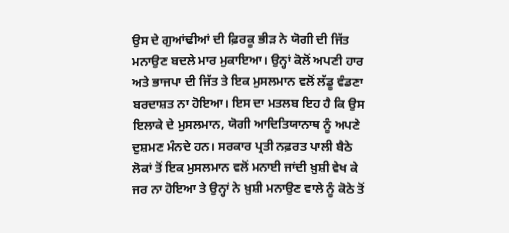ਉਸ ਦੇ ਗੁਆਂਢੀਆਂ ਦੀ ਫ਼ਿਰਕੂ ਭੀੜ ਨੇ ਯੋਗੀ ਦੀ ਜਿੱਤ ਮਨਾਉਣ ਬਦਲੇ ਮਾਰ ਮੁਕਾਇਆ। ਉਨ੍ਹਾਂ ਕੋਲੋਂ ਅਪਣੀ ਹਾਰ ਅਤੇ ਭਾਜਪਾ ਦੀ ਜਿੱਤ ਤੇ ਇਕ ਮੁਸਲਮਾਨ ਵਲੋਂ ਲੱਡੂ ਵੰਡਣਾ ਬਰਦਾਸ਼ਤ ਨਾ ਹੋਇਆ। ਇਸ ਦਾ ਮਤਲਬ ਇਹ ਹੈ ਕਿ ਉਸ ਇਲਾਕੇ ਦੇ ਮੁਸਲਮਾਨ, ਯੋਗੀ ਆਦਿਤਿਯਾਨਾਥ ਨੂੰ ਅਪਣੇ ਦੁਸ਼ਮਣ ਮੰਨਦੇ ਹਨ। ਸਰਕਾਰ ਪ੍ਰਤੀ ਨਫ਼ਰਤ ਪਾਲੀ ਬੈਠੇ ਲੋਕਾਂ ਤੋਂ ਇਕ ਮੁਸਲਮਾਨ ਵਲੋਂ ਮਨਾਈ ਜਾਂਦੀ ਖ਼ੁਸ਼ੀ ਵੇਖ ਕੇ ਜਰ ਨਾ ਹੋਇਆ ਤੇ ਉਨ੍ਹਾਂ ਨੇ ਖ਼ੁਸ਼ੀ ਮਨਾਉਣ ਵਾਲੇ ਨੂੰ ਕੋਠੇ ਤੋਂ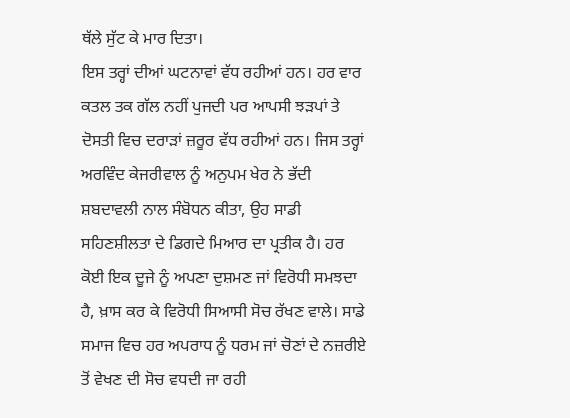ਥੱਲੇ ਸੁੱਟ ਕੇ ਮਾਰ ਦਿਤਾ।
ਇਸ ਤਰ੍ਹਾਂ ਦੀਆਂ ਘਟਨਾਵਾਂ ਵੱਧ ਰਹੀਆਂ ਹਨ। ਹਰ ਵਾਰ ਕਤਲ ਤਕ ਗੱਲ ਨਹੀਂ ਪੁਜਦੀ ਪਰ ਆਪਸੀ ਝੜਪਾਂ ਤੇ ਦੋਸਤੀ ਵਿਚ ਦਰਾੜਾਂ ਜ਼ਰੂਰ ਵੱਧ ਰਹੀਆਂ ਹਨ। ਜਿਸ ਤਰ੍ਹਾਂ ਅਰਵਿੰਦ ਕੇਜਰੀਵਾਲ ਨੂੰ ਅਨੁਪਮ ਖੇਰ ਨੇ ਭੱਦੀ ਸ਼ਬਦਾਵਲੀ ਨਾਲ ਸੰਬੋਧਨ ਕੀਤਾ, ਉਹ ਸਾਡੀ ਸਹਿਣਸ਼ੀਲਤਾ ਦੇ ਡਿਗਦੇ ਮਿਆਰ ਦਾ ਪ੍ਰਤੀਕ ਹੈ। ਹਰ ਕੋਈ ਇਕ ਦੂਜੇ ਨੂੰ ਅਪਣਾ ਦੁਸ਼ਮਣ ਜਾਂ ਵਿਰੋਧੀ ਸਮਝਦਾ ਹੈ, ਖ਼ਾਸ ਕਰ ਕੇ ਵਿਰੋਧੀ ਸਿਆਸੀ ਸੋਚ ਰੱਖਣ ਵਾਲੇ। ਸਾਡੇ ਸਮਾਜ ਵਿਚ ਹਰ ਅਪਰਾਧ ਨੂੰ ਧਰਮ ਜਾਂ ਚੋਣਾਂ ਦੇ ਨਜ਼ਰੀਏ ਤੋਂ ਵੇਖਣ ਦੀ ਸੋਚ ਵਧਦੀ ਜਾ ਰਹੀ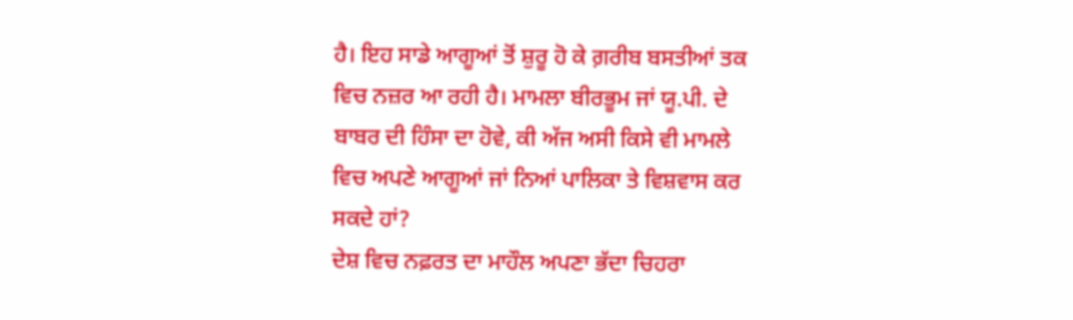ਹੈ। ਇਹ ਸਾਡੇ ਆਗੂਆਂ ਤੋਂ ਸ਼ੁਰੂ ਹੋ ਕੇ ਗ਼ਰੀਬ ਬਸਤੀਆਂ ਤਕ ਵਿਚ ਨਜ਼ਰ ਆ ਰਹੀ ਹੈ। ਮਾਮਲਾ ਬੀਰਭੂਮ ਜਾਂ ਯੂ.ਪੀ. ਦੇ ਬਾਬਰ ਦੀ ਹਿੰਸਾ ਦਾ ਹੋਵੇ, ਕੀ ਅੱਜ ਅਸੀ ਕਿਸੇ ਵੀ ਮਾਮਲੇ ਵਿਚ ਅਪਣੇ ਆਗੂਆਂ ਜਾਂ ਨਿਆਂ ਪਾਲਿਕਾ ਤੇ ਵਿਸ਼ਵਾਸ ਕਰ ਸਕਦੇ ਹਾਂ?
ਦੇਸ਼ ਵਿਚ ਨਫ਼ਰਤ ਦਾ ਮਾਹੌਲ ਅਪਣਾ ਭੱਦਾ ਚਿਹਰਾ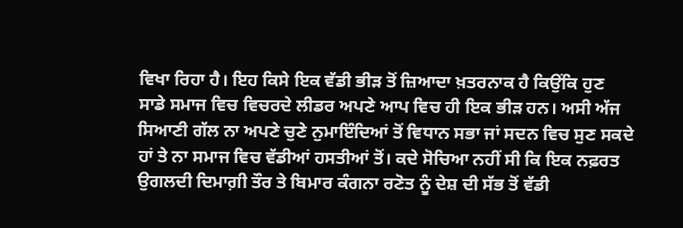ਵਿਖਾ ਰਿਹਾ ਹੈ। ਇਹ ਕਿਸੇ ਇਕ ਵੱਡੀ ਭੀੜ ਤੋਂ ਜ਼ਿਆਦਾ ਖ਼ਤਰਨਾਕ ਹੈ ਕਿਉਂਕਿ ਹੁਣ ਸਾਡੇ ਸਮਾਜ ਵਿਚ ਵਿਚਰਦੇ ਲੀਡਰ ਅਪਣੇ ਆਪ ਵਿਚ ਹੀ ਇਕ ਭੀੜ ਹਨ। ਅਸੀ ਅੱਜ ਸਿਆਣੀ ਗੱਲ ਨਾ ਅਪਣੇ ਚੁਣੇ ਨੁਮਾਇੰਦਿਆਂ ਤੋਂ ਵਿਧਾਨ ਸਭਾ ਜਾਂ ਸਦਨ ਵਿਚ ਸੁਣ ਸਕਦੇ ਹਾਂ ਤੇ ਨਾ ਸਮਾਜ ਵਿਚ ਵੱਡੀਆਂ ਹਸਤੀਆਂ ਤੋਂ। ਕਦੇ ਸੋਚਿਆ ਨਹੀਂ ਸੀ ਕਿ ਇਕ ਨਫ਼ਰਤ ਉਗਲਦੀ ਦਿਮਾਗ਼ੀ ਤੌਰ ਤੇ ਬਿਮਾਰ ਕੰਗਨਾ ਰਣੋਤ ਨੂੰ ਦੇਸ਼ ਦੀ ਸੱਭ ਤੋਂ ਵੱਡੀ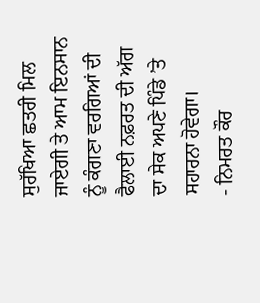ਸੁਰੱਖਿਆ ਛਤਰੀ ਮਿਲ ਜਾਏਗੀ ਤੇ ਆਮ ਇਨਸਾਨ ਨੂੰ ਕੰਗਣਾ ਵਰਗਿਆਂ ਦੀ ਫੈਲਾਈ ਨਫ਼ਰਤ ਦੀ ਅੱਗ ਦਾ ਸੇਕ ਅਪਣੇ ਪਿੰਡੇ ’ਤੇ ਸਹਾਰਨਾ ਹੋਵੇਗਾ।
- ਨਿਮਰਤ ਕੌਰ